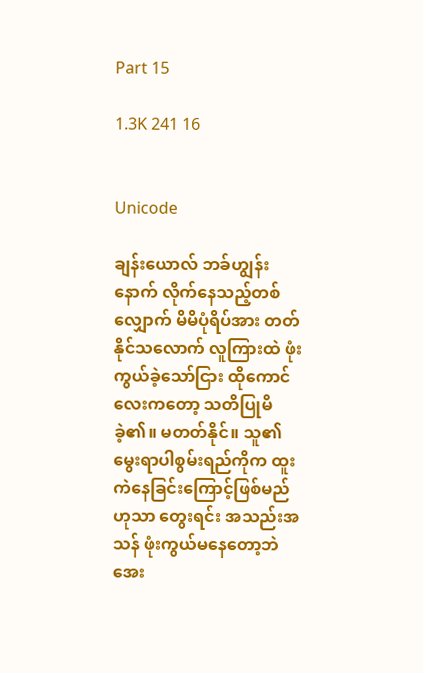Part 15

1.3K 241 16


Unicode

ချန်းယောလ် ဘခ်ဟျွန်းနောက် လိုက်နေသည့်တစ်လျှောက် မိမိပုံရိပ်အား တတ်နိုင်သလောက် လူကြားထဲ ဖုံးကွယ်ခဲ့သော်ငြား ထိုကောင်လေးကတော့ သတိပြုမိခဲ့၏။ မတတ်နိုင်။ သူ၏မွေးရာပါစွမ်းရည်ကိုက ထူးကဲနေခြင်းကြောင့်ဖြစ်မည်ဟုသာ တွေးရင်း အသည်းအသန် ဖုံးကွယ်မနေတော့ဘဲ အေး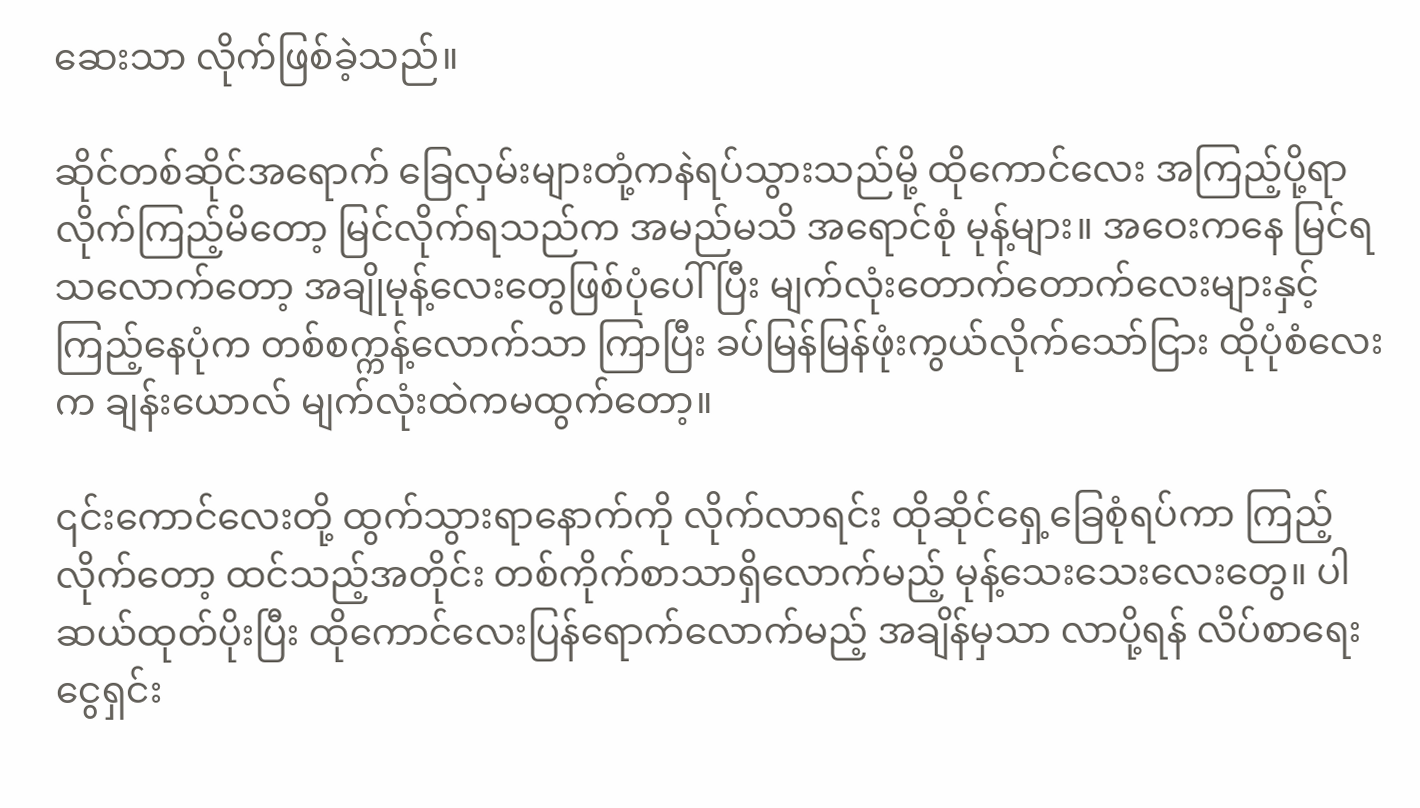ဆေးသာ လိုက်ဖြစ်ခဲ့သည်။

ဆိုင်တစ်ဆိုင်အရောက် ခြေလှမ်းများတုံ့ကနဲရပ်သွားသည်မို့ ထိုကောင်လေး အကြည့်ပို့ရာ လိုက်ကြည့်မိတော့ မြင်လိုက်ရသည်က အမည်မသိ အရောင်စုံ မုန့်များ။ အဝေးကနေ မြင်ရသလောက်တော့ အချိုမုန့်လေးတွေဖြစ်ပုံပေါ်ပြီး မျက်လုံးတောက်တောက်လေးများနှင့် ကြည့်နေပုံက တစ်စက္ကန့်လောက်သာ ကြာပြီး ခပ်မြန်မြန်ဖုံးကွယ်လိုက်သော်ငြား ထိုပုံစံလေးက ချန်းယောလ် မျက်လုံးထဲကမထွက်တော့။

၎င်းကောင်လေးတို့ ထွက်သွားရာနောက်ကို လိုက်လာရင်း ထိုဆိုင်ရှေ့ခြေစုံရပ်ကာ ကြည့်လိုက်တော့ ထင်သည့်အတိုင်း တစ်ကိုက်စာသာရှိလောက်မည့် မုန့်သေးသေးလေးတွေ။ ပါဆယ်ထုတ်ပိုးပြီး ထိုကောင်လေးပြန်ရောက်လောက်မည့် အချိန်မှသာ လာပို့ရန် လိပ်စာရေးငွေရှင်း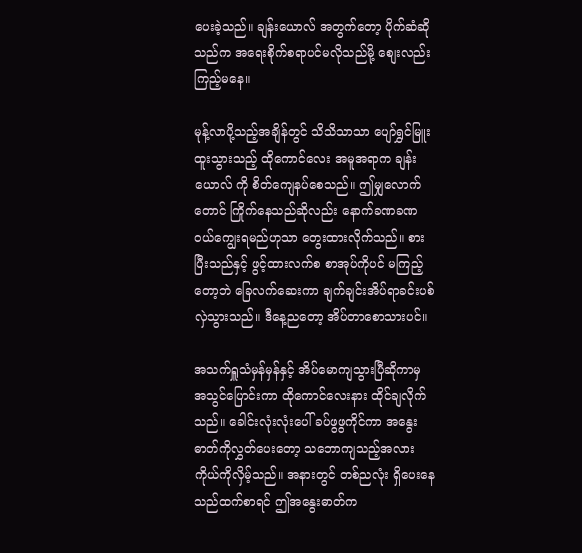ပေးခဲ့သည်။ ချန်းယောလ် အတွက်တော့ ပိုက်ဆံဆိုသည်က အရေးစိုက်စရာပင်မလိုသည်မို့ စျေးလည်းကြည့်မနေ။

မုန့်လာပို့သည့်အချိန်တွင် သိသိသာသာ ပျော်ရွှင်မြူးထူးသွားသည့် ထိုကောင်လေး အမူအရာက ချန်းယောလ် ကို စိတ်ကျေနပ်စေသည်။ ဤမျှလောက်တောင် ကြိုက်နေသည်ဆိုလည်း နောက်ခဏခဏ ဝယ်ကျွေးရမည်ဟုသာ တွေးထားလိုက်သည်။ စားပြီးသည်နှင့် ဖွင့်ထားလက်စ စာအုပ်ကိုပင် မကြည့်တော့ဘဲ ခြေလက်ဆေးကာ ချက်ချင်းအိပ်ရာခင်းပစ်လှဲသွားသည်။ ဒီနေ့ညတော့ အိပ်တာစောသားပင်။

အသက်ရှူသံမှန်မှန်နှင့် အိပ်မောကျသွားပြီဆိုကာမှ အသွင်ပြောင်းကာ ထိုကောင်လေးနား ထိုင်ချလိုက်သည်။ ခေါင်းလုံးလုံးပေါ် ခပ်ဖွဖွကိုင်ကာ အနွေးဓာတ်ကိုလွှတ်ပေးတော့ သဘောကျသည့်အလား ကိုယ်ကိုလှိမ့်သည်။ အနားတွင် တစ်ညလုံး ရှိပေးနေသည်ထက်စာရင် ဤအနွေးဓာတ်က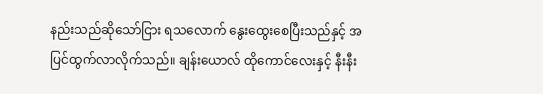နည်းသည်ဆိုသော်ငြား ရသလောက် နွေးထွေးစေပြီးသည်နှင့် အပြင်ထွက်လာလိုက်သည်။ ချန်းယောလ် ထိုကောင်လေးနှင့် နီးနီး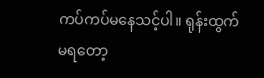ကပ်ကပ်မနေသင့်ပါ။ ရုန်းထွက်မရတော့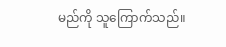မည်ကို သူကြောက်သည်။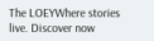The LOEYWhere stories live. Discover now